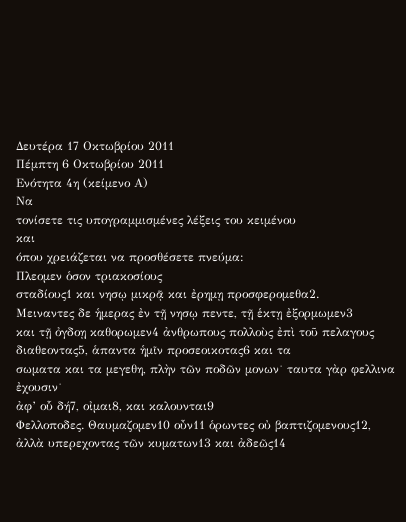Δευτέρα 17 Οκτωβρίου 2011
Πέμπτη 6 Οκτωβρίου 2011
Ενότητα 4η (κείμενο Α)
Να
τονίσετε τις υπογραμμισμένες λέξεις του κειμένου
και
όπου χρειάζεται να προσθέσετε πνεύμα:
Πλεομεν ὁσον τριακοσίους
σταδίους1 και νησῳ μικρᾷ και ἐρημῃ προσφερομεθα2.
Μειναντες δε ἡμερας ἐν τῇ νησῳ πεντε, τῇ ἑκτῃ ἐξορμωμεν3
και τῇ ὀγδοῃ καθορωμεν4 ἀνθρωπους πολλοὺς ἐπὶ τοῦ πελαγους
διαθεοντας5, ἁπαντα ἡμῖν προσεοικοτας6 και τα
σωματα και τα μεγεθη, πλὴν τῶν ποδῶν μονων˙ ταυτα γὰρ φελλινα ἐχουσιν˙
ἀφ’ οὗ δή7, οἰμαι8, και καλουνται9
Φελλοποδες. Θαυμαζομεν10 οὖν11 ὁρωντες οὐ βαπτιζομενους12,
ἀλλὰ υπερεχοντας τῶν κυματων13 και ἀδεῶς14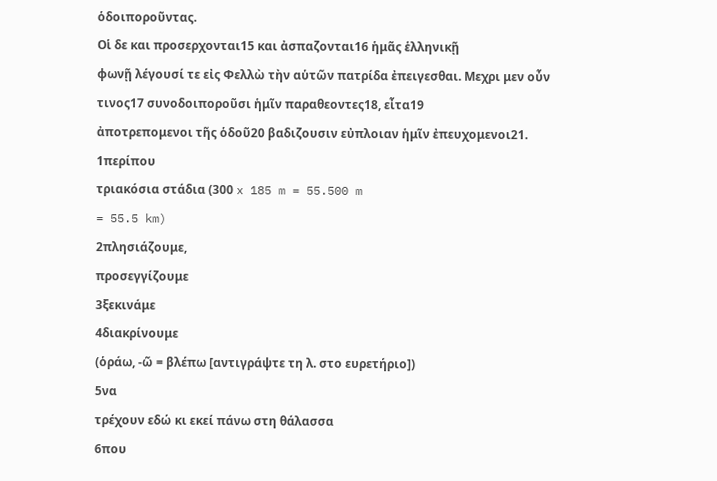ὁδοιποροῦντας.
Οἱ δε και προσερχονται15 και ἀσπαζονται16 ἡμᾶς ἑλληνικῇ
φωνῇ λέγουσί τε εἰς Φελλὼ τὴν αὑτῶν πατρίδα ἐπειγεσθαι. Μεχρι μεν οὖν
τινος17 συνοδοιποροῦσι ἡμῖν παραθεοντες18, εἶτα19
ἀποτρεπομενοι τῆς ὁδοῦ20 βαδιζουσιν εὐπλοιαν ἡμῖν ἐπευχομενοι21.
1περίπου
τριακόσια στάδια (300 x 185 m = 55.500 m
= 55.5 km)
2πλησιάζουμε,
προσεγγίζουμε
3ξεκινάμε
4διακρίνουμε
(ὁράω, -ῶ = βλέπω [αντιγράψτε τη λ. στο ευρετήριο])
5να
τρέχουν εδώ κι εκεί πάνω στη θάλασσα
6που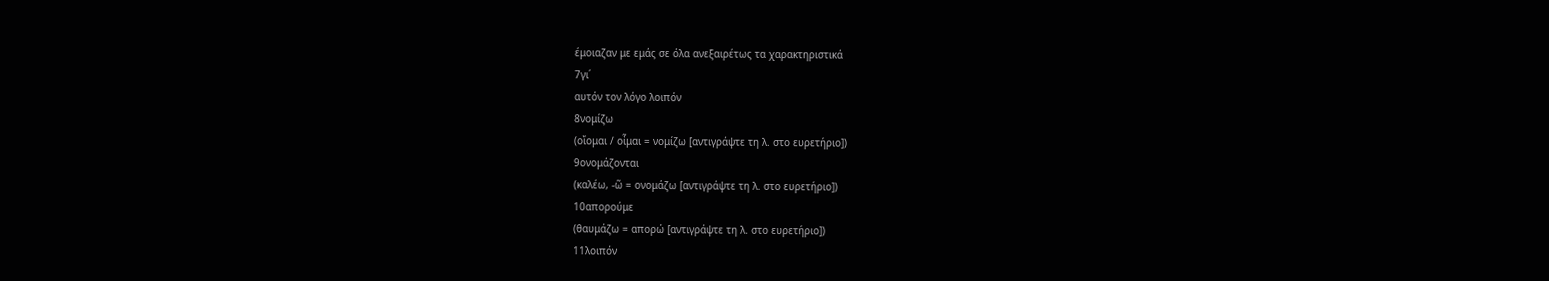έμοιαζαν με εμάς σε όλα ανεξαιρέτως τα χαρακτηριστικά
7γι΄
αυτόν τον λόγο λοιπόν
8νομίζω
(οἴομαι / οἶμαι = νομίζω [αντιγράψτε τη λ. στο ευρετήριο])
9ονομάζονται
(καλέω, -ῶ = ονομάζω [αντιγράψτε τη λ. στο ευρετήριο])
10απορούμε
(θαυμάζω = απορώ [αντιγράψτε τη λ. στο ευρετήριο])
11λοιπόν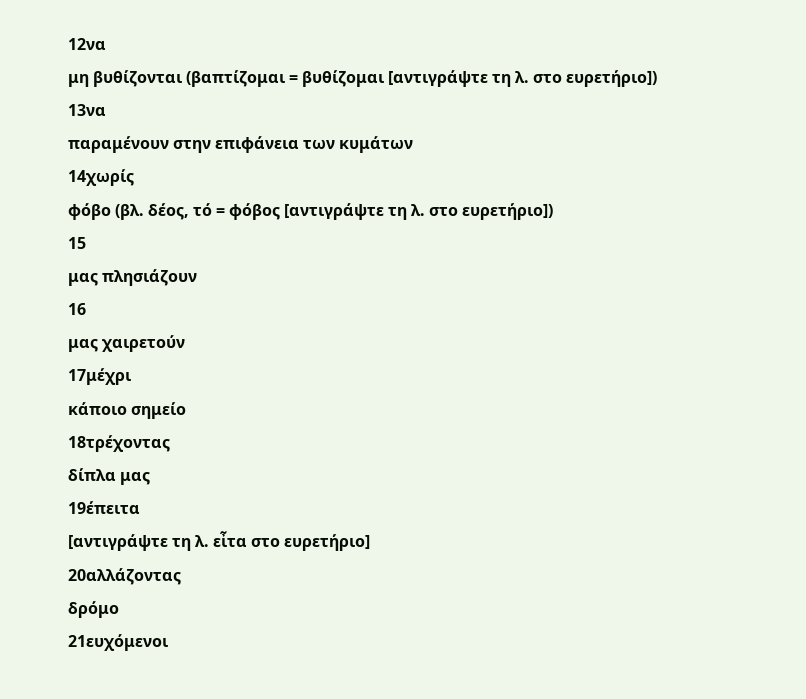12να
μη βυθίζονται (βαπτίζομαι = βυθίζομαι [αντιγράψτε τη λ. στο ευρετήριο])
13να
παραμένουν στην επιφάνεια των κυμάτων
14χωρίς
φόβο (βλ. δέος, τό = φόβος [αντιγράψτε τη λ. στο ευρετήριο])
15
μας πλησιάζουν
16
μας χαιρετούν
17μέχρι
κάποιο σημείο
18τρέχοντας
δίπλα μας
19έπειτα
[αντιγράψτε τη λ. εἶτα στο ευρετήριο]
20αλλάζοντας
δρόμο
21ευχόμενοι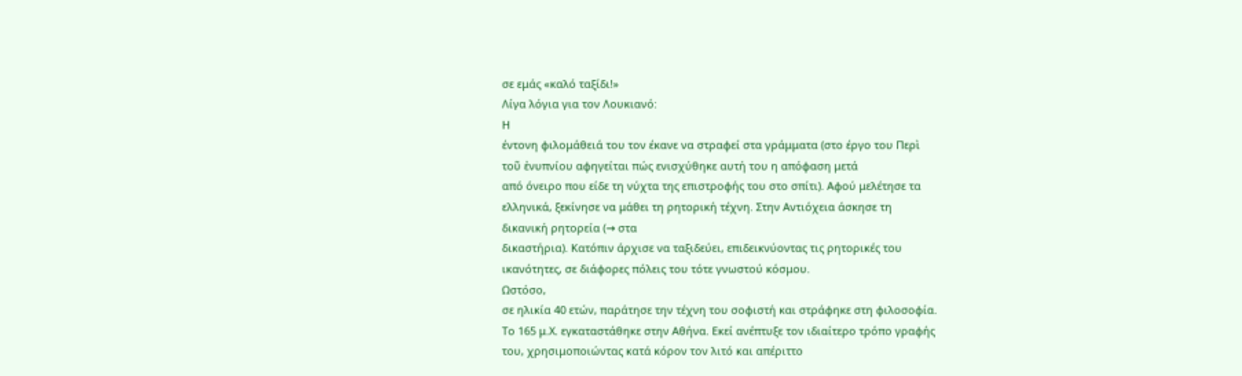σε εμάς «καλό ταξίδι!»
Λίγα λόγια για τον Λουκιανό:
Η
έντονη φιλομάθειά του τον έκανε να στραφεί στα γράμματα (στο έργο του Περὶ
τοῦ ἐνυπνίου αφηγείται πώς ενισχύθηκε αυτή του η απόφαση μετά
από όνειρο που είδε τη νύχτα της επιστροφής του στο σπίτι). Αφού μελέτησε τα
ελληνικά, ξεκίνησε να μάθει τη ρητορική τέχνη. Στην Αντιόχεια άσκησε τη
δικανική ρητορεία (→ στα
δικαστήρια). Κατόπιν άρχισε να ταξιδεύει, επιδεικνύοντας τις ρητορικές του
ικανότητες, σε διάφορες πόλεις του τότε γνωστού κόσμου.
Ωστόσο,
σε ηλικία 40 ετών, παράτησε την τέχνη του σοφιστή και στράφηκε στη φιλοσοφία.
Το 165 μ.Χ. εγκαταστάθηκε στην Αθήνα. Εκεί ανέπτυξε τον ιδιαίτερο τρόπο γραφής
του, χρησιμοποιώντας κατά κόρον τον λιτό και απέριττο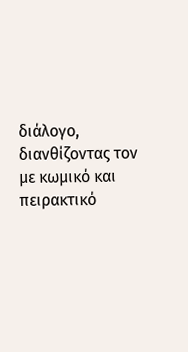διάλογο, διανθίζοντας τον
με κωμικό και πειρακτικό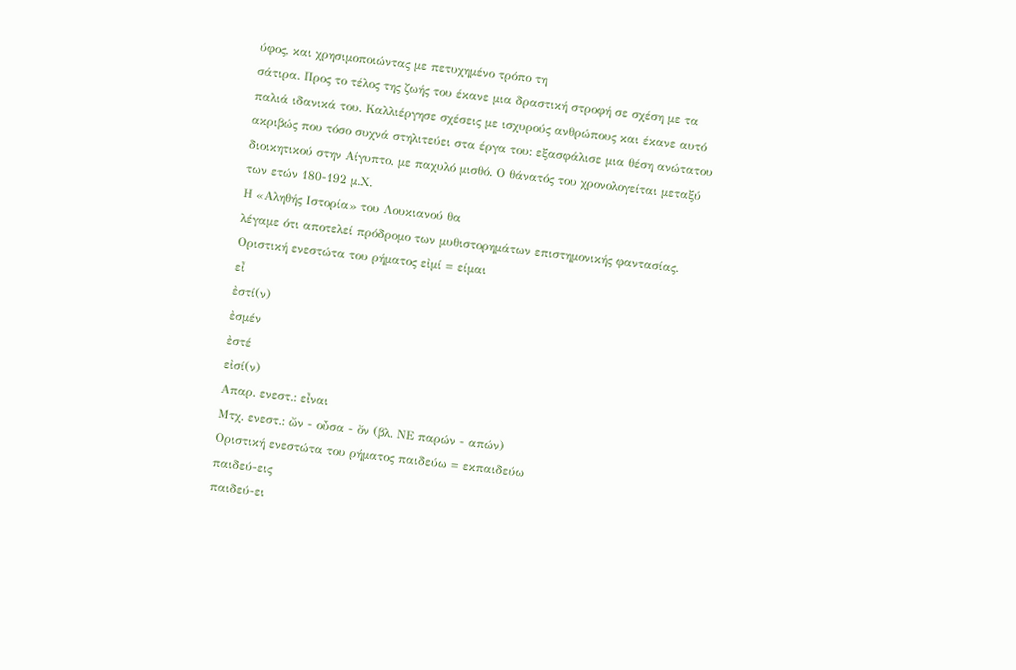ύφος, και χρησιμοποιώντας με πετυχημένο τρόπο τη
σάτιρα. Προς το τέλος της ζωής του έκανε μια δραστική στροφή σε σχέση με τα
παλιά ιδανικά του. Καλλιέργησε σχέσεις με ισχυρούς ανθρώπους και έκανε αυτό
ακριβώς που τόσο συχνά στηλιτεύει στα έργα του: εξασφάλισε μια θέση ανώτατου
διοικητικού στην Αίγυπτο, με παχυλό μισθό. Ο θάνατός του χρονολογείται μεταξύ
των ετών 180-192 μ.Χ.
Η «Αληθής Ιστορία» του Λουκιανού θα
λέγαμε ότι αποτελεί πρόδρομο των μυθιστορημάτων επιστημονικής φαντασίας.
Οριστική ενεστώτα του ρήματος εἰμί = είμαι
εἶ
ἐστί(ν)
ἐσμέν
ἐστέ
εἰσί(ν)
Απαρ. ενεστ.: εἶναι
Μτχ. ενεστ.: ὤν - οὖσα - ὄν (βλ. ΝΕ παρών - απών)
Οριστική ενεστώτα του ρήματος παιδεύω = εκπαιδεύω
παιδεύ-εις
παιδεύ-ει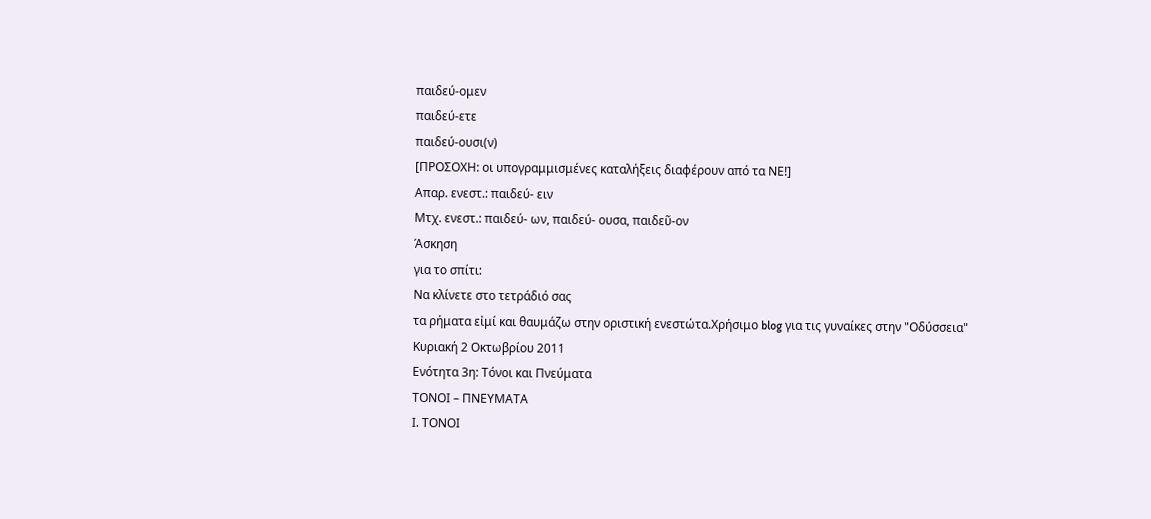παιδεύ-ομεν
παιδεύ-ετε
παιδεύ-ουσι(ν)
[ΠΡΟΣΟΧΗ: οι υπογραμμισμένες καταλήξεις διαφέρουν από τα ΝΕ!]
Απαρ. ενεστ.: παιδεύ- ειν
Μτχ. ενεστ.: παιδεύ- ων, παιδεύ- ουσα, παιδεῦ-ον
Άσκηση
για το σπίτι:
Να κλίνετε στο τετράδιό σας
τα ρήματα εἰμί και θαυμάζω στην οριστική ενεστώτα.Χρήσιμο blog για τις γυναίκες στην "Οδύσσεια"
Κυριακή 2 Οκτωβρίου 2011
Ενότητα 3η: Τόνοι και Πνεύματα
ΤΟΝΟΙ – ΠΝΕΥΜΑΤΑ
Ι. ΤΟΝΟΙ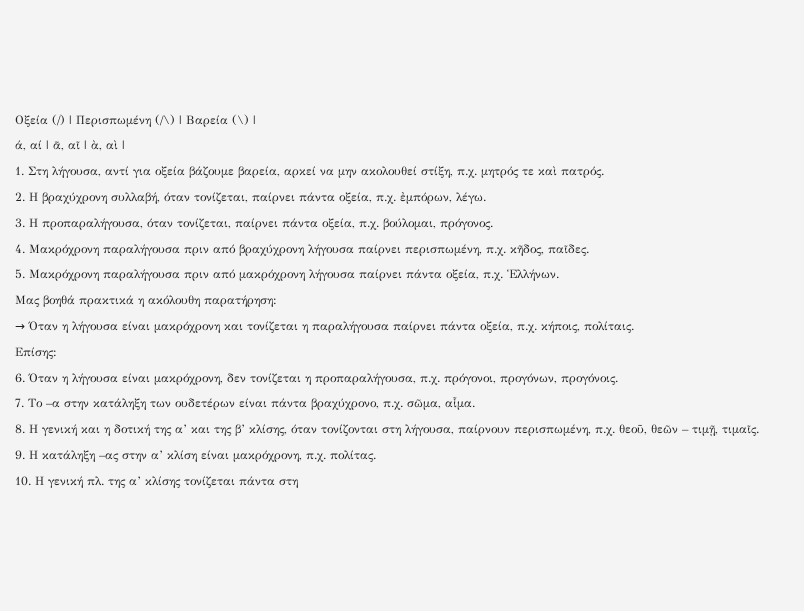Οξεία (/) | Περισπωμένη (/\) | Βαρεία (\) |
ά, αί | ᾶ, αῖ | ὰ, αὶ |
1. Στη λήγουσα, αντί για οξεία βάζουμε βαρεία, αρκεί να μην ακολουθεί στίξη, π.χ. μητρός τε καὶ πατρός.
2. Η βραχύχρονη συλλαβή, όταν τονίζεται, παίρνει πάντα οξεία, π.χ. ἐμπόρων, λέγω.
3. Η προπαραλήγουσα, όταν τονίζεται, παίρνει πάντα οξεία, π.χ. βούλομαι, πρόγονος.
4. Μακρόχρονη παραλήγουσα πριν από βραχύχρονη λήγουσα παίρνει περισπωμένη, π.χ. κῆδος, παῖδες.
5. Μακρόχρονη παραλήγουσα πριν από μακρόχρονη λήγουσα παίρνει πάντα οξεία, π.χ. Ἑλλήνων.
Μας βοηθά πρακτικά η ακόλουθη παρατήρηση:
→ Όταν η λήγουσα είναι μακρόχρονη και τονίζεται η παραλήγουσα παίρνει πάντα οξεία, π.χ. κήποις, πολίταις.
Επίσης:
6. Όταν η λήγουσα είναι μακρόχρονη, δεν τονίζεται η προπαραλήγουσα, π.χ. πρόγονοι, προγόνων, προγόνοις.
7. Το –α στην κατάληξη των ουδετέρων είναι πάντα βραχύχρονο, π.χ. σῶμα, αἷμα.
8. Η γενική και η δοτική της α’ και της β’ κλίσης, όταν τονίζονται στη λήγουσα, παίρνουν περισπωμένη, π.χ. θεοῦ, θεῶν – τιμῇ, τιμαῖς.
9. Η κατάληξη –ας στην α’ κλίση είναι μακρόχρονη, π.χ. πολίτας.
10. Η γενική πλ. της α’ κλίσης τονίζεται πάντα στη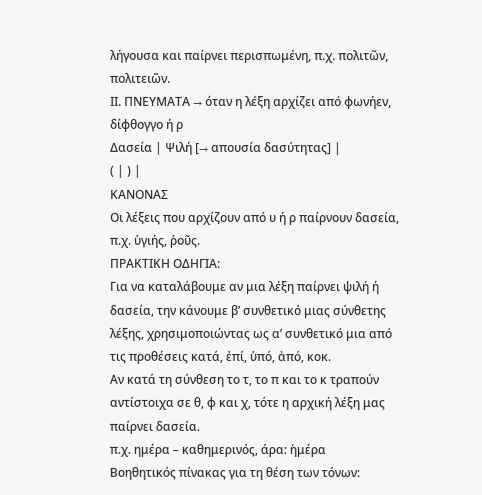λήγουσα και παίρνει περισπωμένη, π.χ. πολιτῶν, πολιτειῶν.
ΙΙ. ΠΝΕΥΜΑΤΑ → όταν η λέξη αρχίζει από φωνήεν, δίφθογγο ή ρ
Δασεία | Ψιλή [→ απουσία δασύτητας] |
( | ) |
ΚΑΝΟΝΑΣ
Οι λέξεις που αρχίζουν από υ ή ρ παίρνουν δασεία, π.χ. ὑγιής, ῥοῦς.
ΠΡΑΚΤΙΚΗ ΟΔΗΓΙΑ:
Για να καταλάβουμε αν μια λέξη παίρνει ψιλή ή δασεία, την κάνουμε β’ συνθετικό μιας σύνθετης λέξης, χρησιμοποιώντας ως α’ συνθετικό μια από τις προθέσεις κατά, ἐπί, ὑπό, ἀπό, κοκ.
Αν κατά τη σύνθεση το τ, το π και το κ τραπούν αντίστοιχα σε θ, φ και χ, τότε η αρχική λέξη μας παίρνει δασεία.
π.χ. ημέρα – καθημερινός, άρα: ἡμέρα
Βοηθητικός πίνακας για τη θέση των τόνων: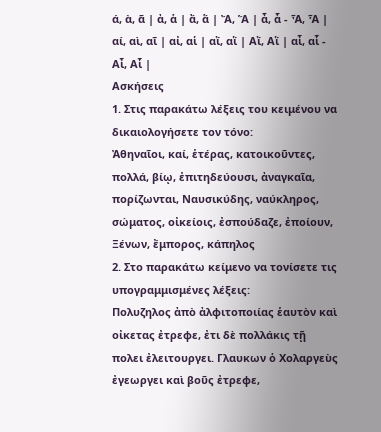ά, ὰ, ᾶ | ἀ, ἁ | ἄ, ἅ | Ἄ, Ἅ | ἆ, ἇ - Ἆ, Ἇ |
αί, αὶ, αῖ | αἰ, αἱ | αἴ, αἵ | Αἴ, Αἵ | αἶ, αἷ - Αἶ, Αἷ |
Ασκήσεις
1. Στις παρακάτω λέξεις του κειμένου να δικαιολογήσετε τον τόνο:
Ἀθηναῖοι, καί, ἑτέρας, κατοικοῦντες, πολλά, βίῳ, ἐπιτηδεύουσι, ἀναγκαῖα, πορίζωνται, Ναυσικύδης, ναύκληρος, σώματος, οἰκείοις, ἐσπούδαζε, ἐποίουν, Ξένων, ἔμπορος, κάπηλος
2. Στο παρακάτω κείμενο να τονίσετε τις υπογραμμισμένες λέξεις:
Πολυζηλος ἀπὸ ἀλφιτοποιίας ἑαυτὸν καὶ οἰκετας ἐτρεφε, ἐτι δὲ πολλάκις τῇ πολει ἐλειτουργει. Γλαυκων ὁ Χολαργεὺς ἐγεωργει καὶ βοῦς ἐτρεφε,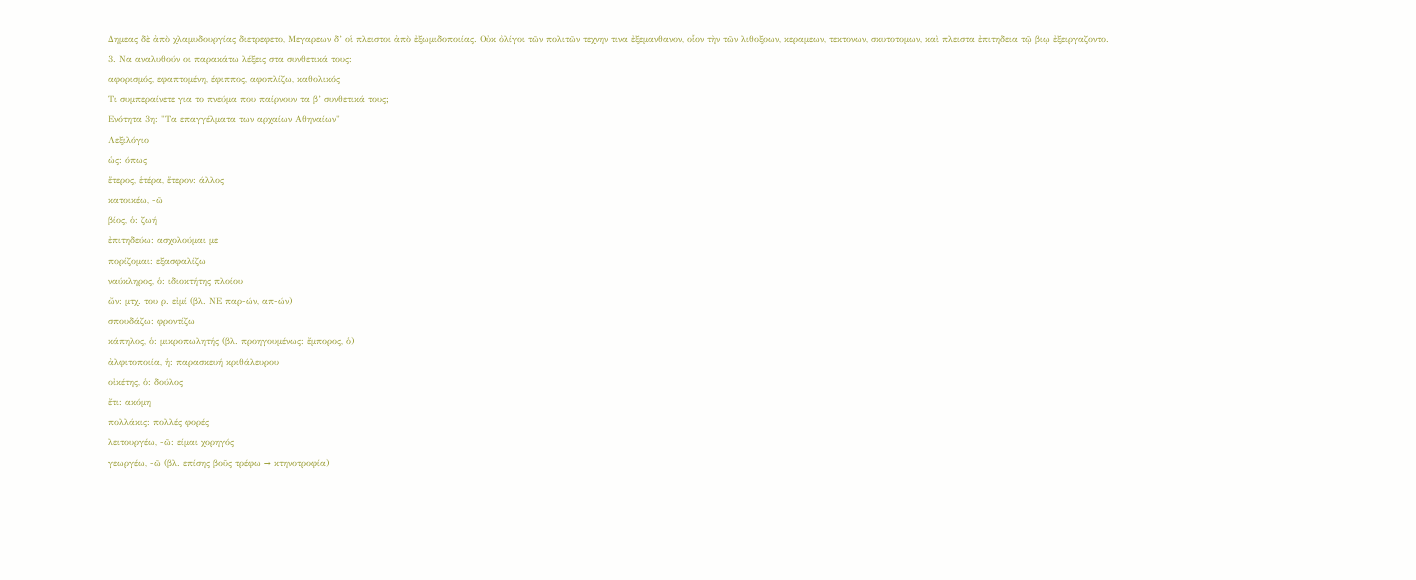Δημεας δὲ ἀπὸ χλαμυδουργίας διετρεφετο, Μεγαρεων δ’ οἱ πλειστοι ἀπὸ ἐξωμιδοποιίας. Οὐκ ὀλίγοι τῶν πολιτῶν τεχνην τινα ἐξεμανθανον, οἷον τὴν τῶν λιθοξοων, κεραμεων, τεκτονων, σκυτοτομων, καὶ πλειστα ἐπιτηδεια τῷ βιῳ ἐξειργαζοντο.
3. Να αναλυθούν οι παρακάτω λέξεις στα συνθετικά τους:
αφορισμός, εφαπτομένη, έφιππος, αφοπλίζω, καθολικός
Τι συμπεραίνετε για το πνεύμα που παίρνουν τα β’ συνθετικά τους;
Ενότητα 3η: "Τα επαγγέλματα των αρχαίων Αθηναίων"
Λεξιλόγιο
ὡς: όπως
ἕτερος, ἑτέρα, ἕτερον: άλλος
κατοικέω, -ῶ
βίος, ὁ: ζωή
ἐπιτηδεύω: ασχολούμαι με
πορίζομαι: εξασφαλίζω
ναύκληρος, ὁ: ιδιοκτήτης πλοίου
ὤν: μτχ. του ρ. εἰμί (βλ. ΝΕ παρ-ών, απ-ών)
σπουδάζω: φροντίζω
κάπηλος, ὁ: μικροπωλητής (βλ. προηγουμένως: ἔμπορος, ὁ)
ἀλφιτοποιία, ἡ: παρασκευή κριθάλευρου
οἰκέτης, ὁ: δούλος
ἔτι: ακόμη
πολλάκις: πολλές φορές
λειτουργέω, -ῶ: είμαι χορηγός
γεωργέω, -ῶ (βλ. επίσης βοῦς τρέφω → κτηνοτροφία)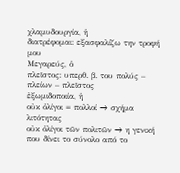χλαμυδουργία, ἡ
διατρέφομαι: εξασφαλίζω την τροφή μου
Μεγαρεύς, ὁ
πλεῖστος: υπερθ. β. του πολύς – πλείων – πλεῖστος
ἐξωμιδοποιία, ἡ
οὐκ ὀλίγοι = πολλοί → σχήμα λιτότητας
οὐκ ὀλίγοι τῶν πολιτῶν → η γενική που δίνει το σύνολο από το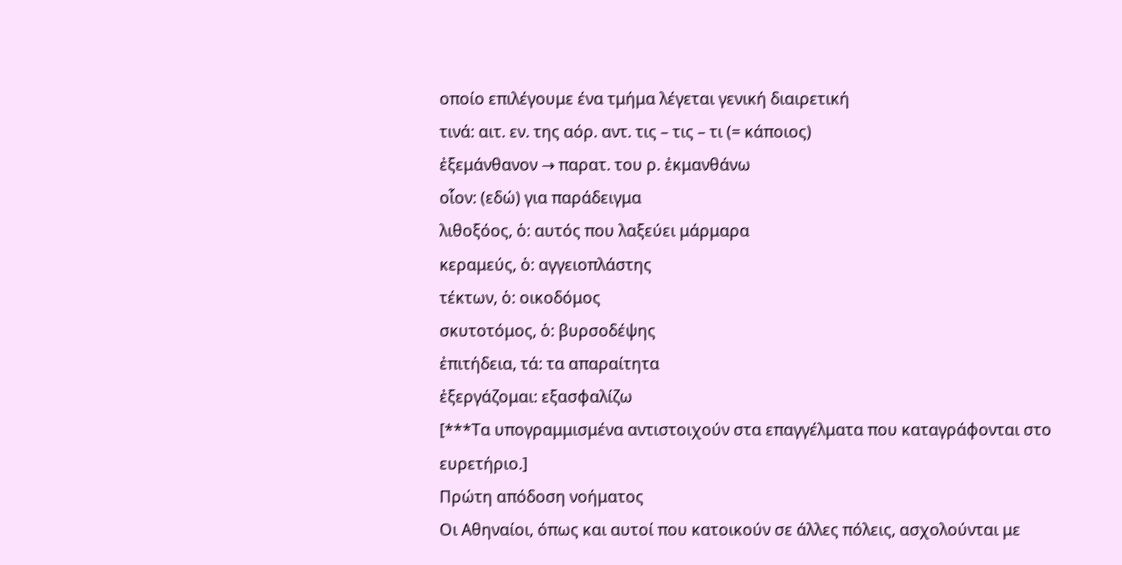οποίο επιλέγουμε ένα τμήμα λέγεται γενική διαιρετική
τινά: αιτ. εν. της αόρ. αντ. τις – τις – τι (= κάποιος)
ἐξεμάνθανον → παρατ. του ρ. ἐκμανθάνω
οἷον: (εδώ) για παράδειγμα
λιθοξόος, ὁ: αυτός που λαξεύει μάρμαρα
κεραμεύς, ὁ: αγγειοπλάστης
τέκτων, ὁ: οικοδόμος
σκυτοτόμος, ὁ: βυρσοδέψης
ἐπιτήδεια, τά: τα απαραίτητα
ἐξεργάζομαι: εξασφαλίζω
[***Τα υπογραμμισμένα αντιστοιχούν στα επαγγέλματα που καταγράφονται στο ευρετήριο.]
Πρώτη απόδοση νοήματος
Οι Αθηναίοι, όπως και αυτοί που κατοικούν σε άλλες πόλεις, ασχολούνται με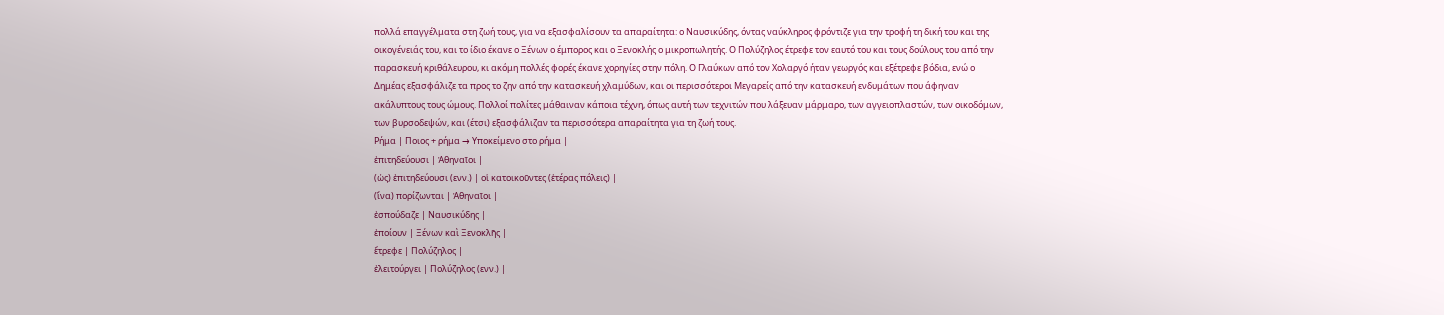πολλά επαγγέλματα στη ζωή τους, για να εξασφαλίσουν τα απαραίτητα: ο Ναυσικύδης, όντας ναύκληρος φρόντιζε για την τροφή τη δική του και της οικογένειάς του, και το ίδιο έκανε ο Ξένων ο έμπορος και ο Ξενοκλής ο μικροπωλητής. Ο Πολύζηλος έτρεφε τον εαυτό του και τους δούλους του από την παρασκευή κριθάλευρου, κι ακόμη πολλές φορές έκανε χορηγίες στην πόλη. Ο Γλαύκων από τον Χολαργό ήταν γεωργός και εξέτρεφε βόδια, ενώ ο Δημέας εξασφάλιζε τα προς το ζην από την κατασκευή χλαμύδων, και οι περισσότεροι Μεγαρείς από την κατασκευή ενδυμάτων που άφηναν ακάλυπτους τους ώμους. Πολλοί πολίτες μάθαιναν κάποια τέχνη, όπως αυτή των τεχνιτών που λάξευαν μάρμαρο, των αγγειοπλαστών, των οικοδόμων, των βυρσοδεψών, και (έτσι) εξασφάλιζαν τα περισσότερα απαραίτητα για τη ζωή τους.
Ρήμα | Ποιος + ρήμα → Υποκείμενο στο ρήμα |
ἐπιτηδεύουσι | Ἀθηναῖοι |
(ὡς) ἐπιτηδεύουσι (ενν.) | οἱ κατοικοῦντες (ἑτέρας πόλεις) |
(ἵνα) πορίζωνται | Ἀθηναῖοι |
ἐσπούδαζε | Ναυσικύδης |
ἐποίουν | Ξένων καὶ Ξενοκλῆς |
ἔτρεφε | Πολύζηλος |
ἐλειτούργει | Πολύζηλος (ενν.) |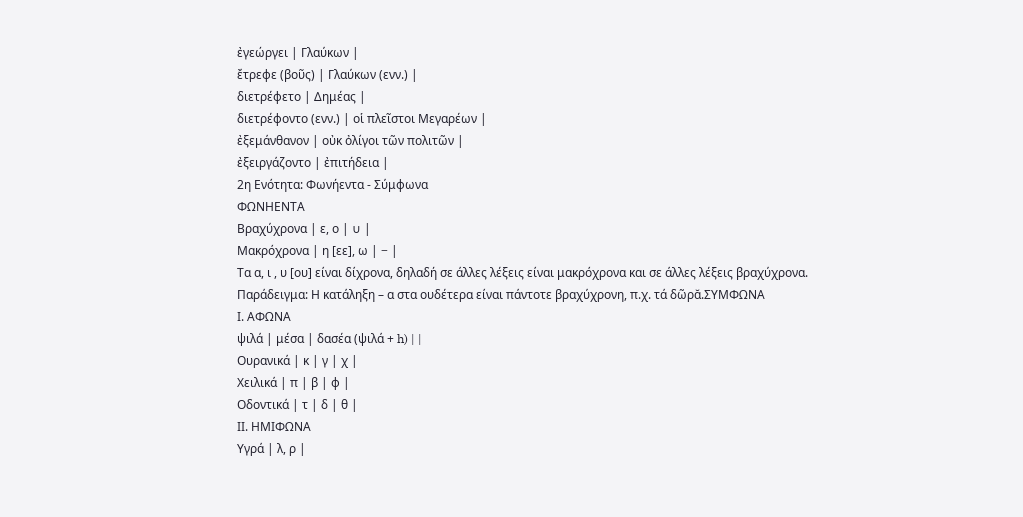ἐγεώργει | Γλαύκων |
ἔτρεφε (βοῦς) | Γλαύκων (ενν.) |
διετρέφετο | Δημέας |
διετρέφοντο (ενν.) | οἱ πλεῖστοι Μεγαρέων |
ἐξεμάνθανον | οὐκ ὀλίγοι τῶν πολιτῶν |
ἐξειργάζοντο | ἐπιτήδεια |
2η Ενότητα: Φωνήεντα - Σύμφωνα
ΦΩΝΗΕΝΤΑ
Βραχύχρονα | ε, ο | ∪ |
Μακρόχρονα | η [εε], ω | − |
Τα α, ι , υ [ου] είναι δίχρονα, δηλαδή σε άλλες λέξεις είναι μακρόχρονα και σε άλλες λέξεις βραχύχρονα.
Παράδειγμα: Η κατάληξη – α στα ουδέτερα είναι πάντοτε βραχύχρονη, π.χ. τά δῶρᾰ.ΣΥΜΦΩΝΑ
Ι. ΑΦΩΝΑ
ψιλά | μέσα | δασέα (ψιλά + h) | |
Ουρανικά | κ | γ | χ |
Χειλικά | π | β | φ |
Οδοντικά | τ | δ | θ |
ΙΙ. ΗΜΙΦΩΝΑ
Υγρά | λ, ρ |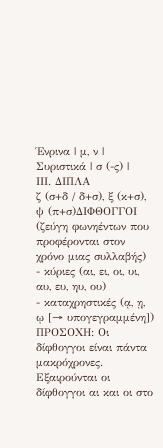Ένρινα | μ, ν |
Συριστικά | σ (-ς) |
ΙΙΙ. ΔΙΠΛΑ
ζ (σ+δ / δ+σ), ξ (κ+σ), ψ (π+σ)ΔΙΦΘΟΓΓΟΙ (ζεύγη φωνηέντων που προφέρονται στον χρόνο μιας συλλαβής)
- κύριες (αι, ει, οι, υι, αυ, ευ, ηυ, ου)
- καταχρηστικές (ᾳ, ῃ, ῳ [→ υπογεγραμμένη])
ΠΡΟΣΟΧΗ: Οι δίφθογγοι είναι πάντα μακρόχρονες. Εξαιρούνται οι δίφθογγοι αι και οι στο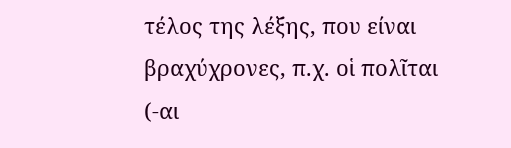τέλος της λέξης, που είναι βραχύχρονες, π.χ. οἱ πολῖται (-αι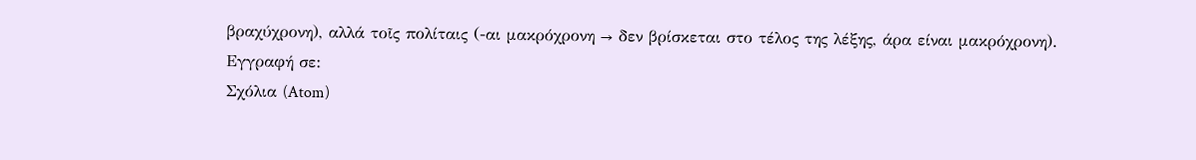βραχύχρονη), αλλά τοῖς πολίταις (-αι μακρόχρονη → δεν βρίσκεται στο τέλος της λέξης, άρα είναι μακρόχρονη).
Εγγραφή σε:
Σχόλια (Atom)